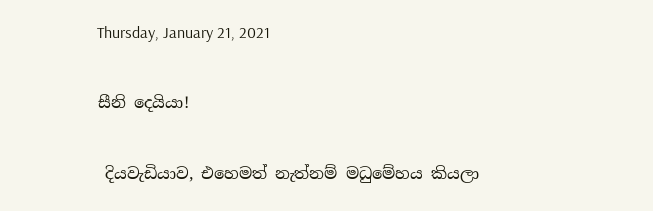Thursday, January 21, 2021

සීනි දෙයියා!

 දියවැඩියාව, එහෙමත් නැත්නම් මධුමේහය කියලා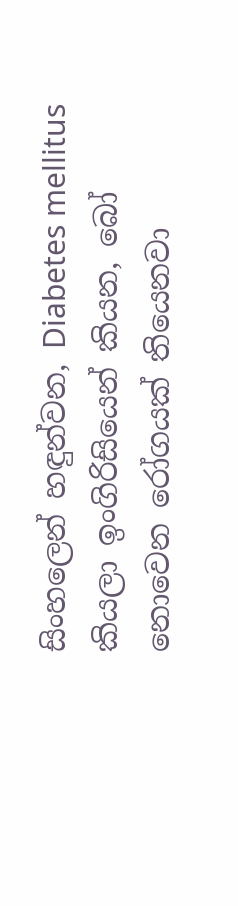සිංහලෙන් හඳුන්වන, Diabetes mellitus කියලා ඉංගිරිසියෙන් කියන, බෝ නොවෙන රෝගයක් තියෙනවා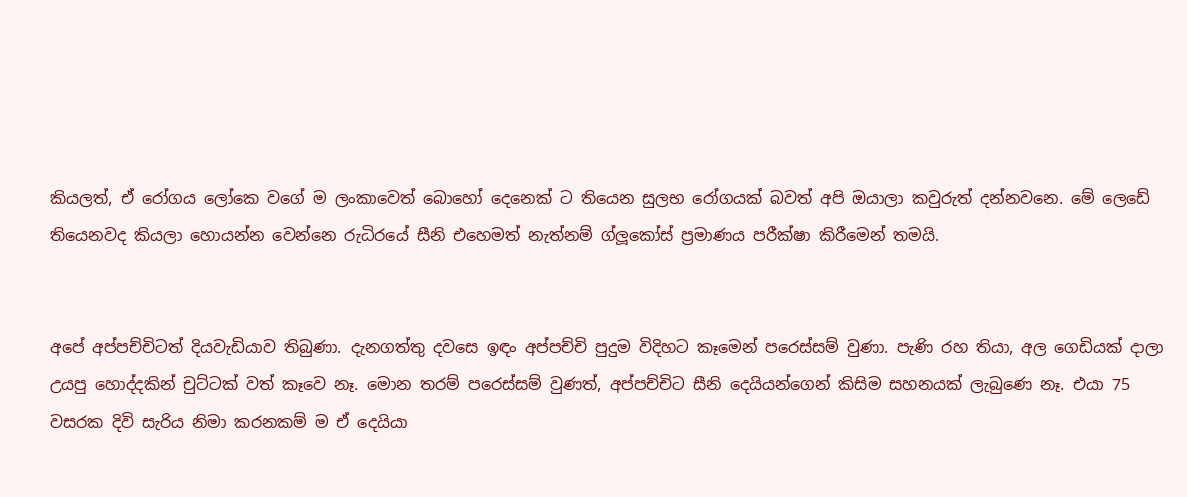කියලත්, ඒ රෝගය ලෝකෙ වගේ ම ලංකාවෙත් බොහෝ දෙනෙක් ට තියෙන සුලභ රෝගයක් බවත් අපි ඔයාලා කවුරුත් දන්නවනෙ. මේ ලෙඩේ තියෙනවද කියලා හොයන්න වෙන්නෙ රුධිරයේ සීනි එහෙමත් නැත්නම් ග්ලූකෝස් ප්‍රමාණය පරීක්ෂා කිරීමෙන් තමයි.


අපේ අප්පච්චිටත් දියවැඩියාව තිබුණා. දැනගත්තු දවසෙ ඉඳං අප්පච්චි පුදුම විදිහට කෑමෙන් පරෙස්සම් වුණා. පැණි රහ තියා, අල ගෙඩියක් දාලා උයපු හොද්දකින් චුට්ටක් වත් කෑවෙ නෑ. මොන තරම් පරෙස්සම් වුණත්, අප්පච්චිට සීනි දෙයියන්ගෙන් කිසිම සහනයක් ලැබුණෙ නෑ. එයා 75 වසරක දිවි සැරිය නිමා කරනකම් ම ඒ දෙයියා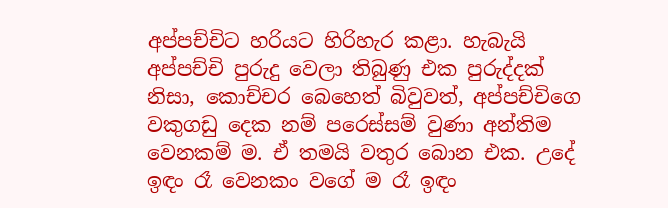අප්පච්චිට හරියට හිරිහැර කළා. හැබැයි අප්පච්චි පුරුදු වෙලා තිබුණු එක පුරුද්දක් නිසා, කොච්චර බෙහෙත් බිවුවත්, අප්පච්චිගෙ වකුගඩු දෙක නම් පරෙස්සම් වුණා අන්තිම වෙනකම් ම. ඒ තමයි වතුර බොන එක. උදේ ඉඳං රෑ වෙනකං වගේ ම රෑ ඉඳං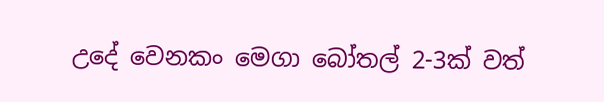උදේ වෙනකං මෙගා බෝතල් 2-3ක් වත්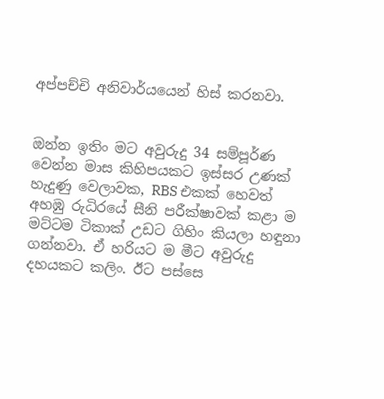අප්පච්චි අනිවාර්යයෙන් හිස් කරනවා.


ඔන්න ඉතිං මට අවුරුදු 34 සම්පූර්ණ වෙන්න මාස කිහිපයකට ඉස්සර උණක් හැදුණු වෙලාවක, RBS එකක් හෙවත් අහඹු රුධිරයේ සීනි පරීක්ෂාවක් කළා ම මට්ටම ටිකාක් උඩට ගිහිං කියලා හඳුනා ගන්නවා. ඒ හරියට ම මීට අවුරුදු දහයකට කලිං. ඊට පස්සෙ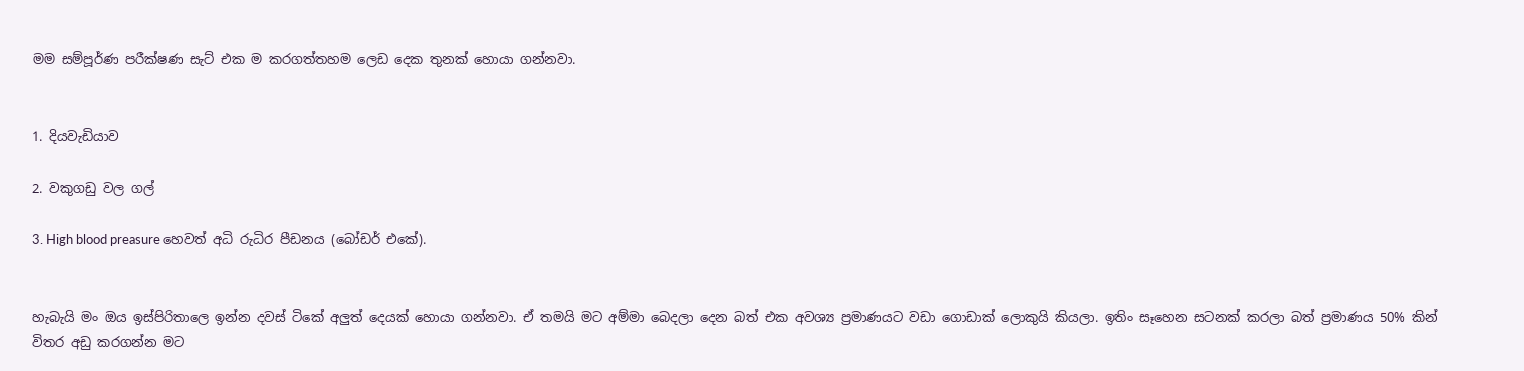මම සම්පූර්ණ පරීක්ෂණ සැට් එක ම කරගත්තහම ලෙඩ දෙක තුනක් හොයා ගන්නවා.


1. දියවැඩියාව

2. වකුගඩු වල ගල්

3. High blood preasure හෙවත් අධි රුධිර පීඩනය (බෝඩර් එකේ).


හැබැයි මං ඔය ඉස්පිරිතාලෙ ඉන්න දවස් ටිකේ අලුත් දෙයක් හොයා ගන්නවා. ඒ තමයි මට අම්මා බෙදලා දෙන බත් එක අවශ්‍ය ප්‍රමාණයට වඩා ගොඩාක් ලොකුයි කියලා. ඉතිං සෑහෙන සටනක් කරලා බත් ප්‍රමාණය 50% කින් විතර අඩු කරගන්න මට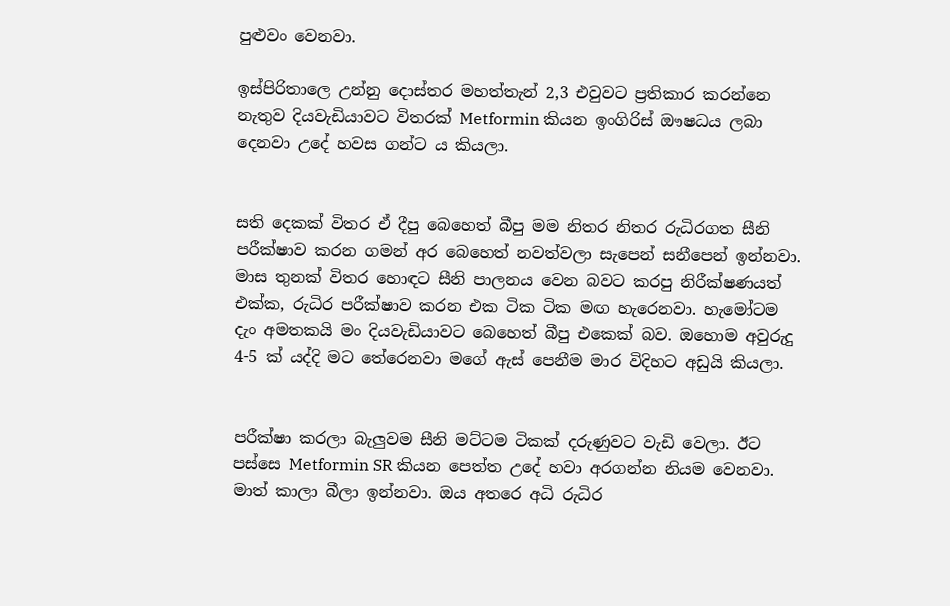පුළුවං වෙනවා.

ඉස්පිරිතාලෙ උන්නු දොස්තර මහත්තැන් 2,3 එවුවට ප්‍රතිකාර කරන්නෙ නැතුව දියවැඩියාවට විතරක් Metformin කියන ඉංගිරිස් ඖෂධය ලබා දෙනවා උදේ හවස ගන්ට ය කියලා.


සති දෙකක් විතර ඒ දීපු බෙහෙත් බීපු මම නිතර නිතර රුධිරගත සීනි පරීක්ෂාව කරන ගමන් අර බෙහෙත් නවත්වලා සැපෙන් සනීපෙන් ඉන්නවා. මාස තුනක් විතර හොඳට සීනි පාලනය වෙන බවට කරපු නිරීක්ෂණයත් එක්ක, රුධිර පරීක්ෂාව කරන එක ටික ටික මඟ හැරෙනවා. හැමෝටම දැං අමතකයි මං දියවැඩියාවට බෙහෙත් බීපු එකෙක් බව. ඔහොම අවුරුදු 4-5 ක් යද්දි මට තේරෙනවා මගේ ඇස් පෙනීම මාර විදිහට අඩුයි කියලා.


පරීක්ෂා කරලා බැලුවම සීනි මට්ටම ටිකක් දරුණුවට වැඩි වෙලා. ඊට පස්සෙ Metformin SR කියන පෙත්ත උදේ හවා අරගන්න නියම වෙනවා. මාත් කාලා බීලා ඉන්නවා. ඔය අතරෙ අධි රුධිර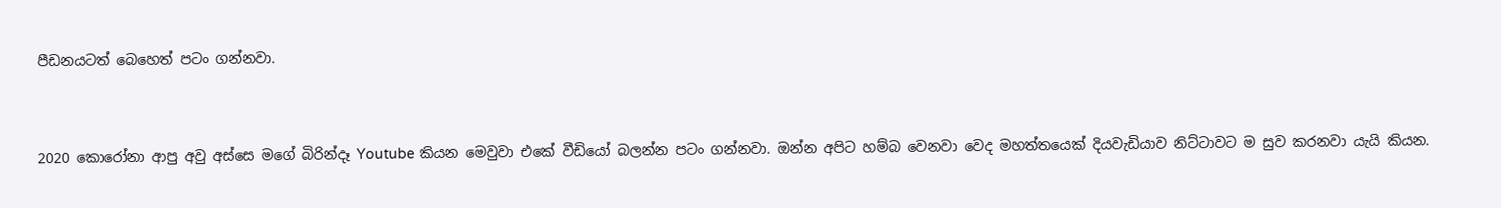පීඩනයටත් බෙහෙත් පටං ගන්නවා.


2020 කොරෝනා ආපු අවු අස්සෙ මගේ බිරින්දෑ Youtube කියන මෙවුවා එකේ වීඩියෝ බලන්න පටං ගන්නවා. ඔන්න අපිට හම්බ වෙනවා වෙද මහත්තයෙක් දියවැඩියාව නිට්ටාවට ම සුව කරනවා යැයි කියන.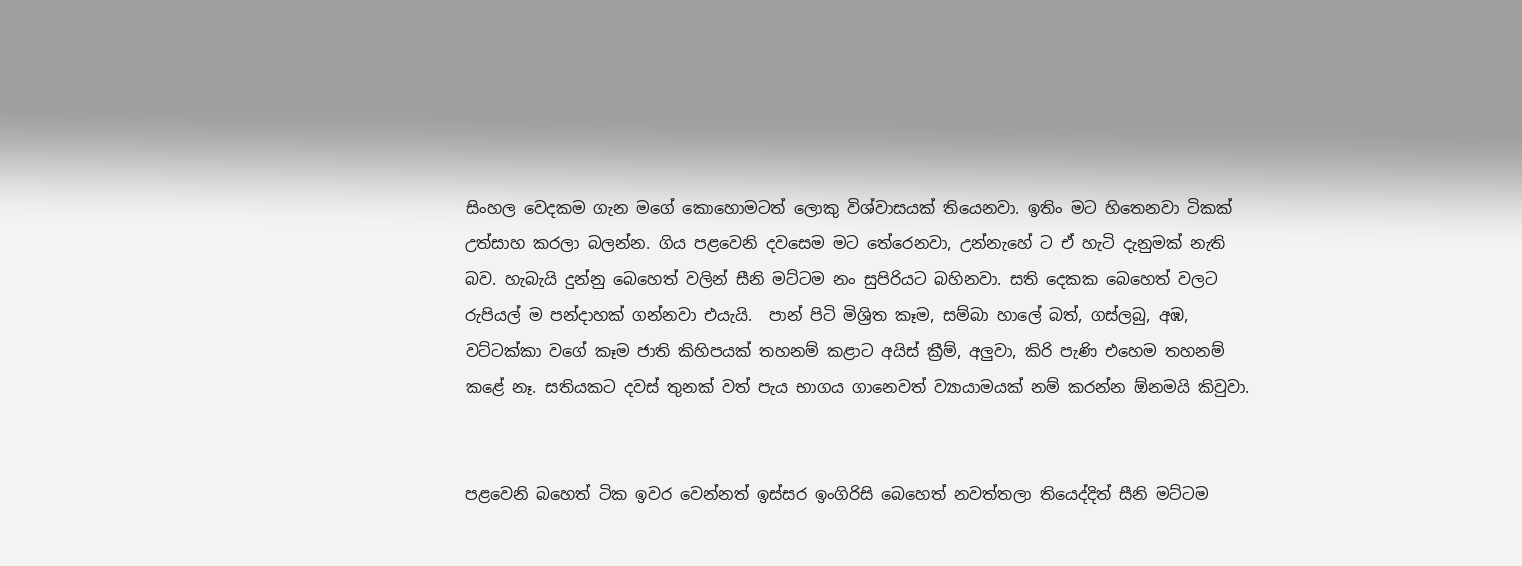සිංහල වෙදකම ගැන මගේ කොහොමටත් ලොකු විශ්වාසයක් තියෙනවා. ඉතිං මට හිතෙනවා ටිකක් උත්සාහ කරලා බලන්න. ගිය පළවෙනි දවසෙම මට තේරෙනවා, උන්නැහේ ට ඒ හැටි දැනුමක් නැති බව. හැබැයි දුන්නු බෙහෙත් වලින් සීනි මට්ටම නං සුපිරියට බහිනවා. සති දෙකක බෙහෙත් වලට රුපියල් ම පන්දාහක් ගන්නවා එයැයි.  පාන් පිටි මිශ්‍රිත කෑම, සම්බා හාලේ බත්, ගස්ලබු, අඹ, වට්ටක්කා වගේ කෑම ජාති කිහිපයක් තහනම් කළාට අයිස් ක්‍රීම්, අලුවා, කිරි පැණි එහෙම තහනම් කළේ නෑ. සතියකට දවස් තුනක් වත් පැය භාගය ගානෙවත් ව්‍යායාමයක් නම් කරන්න ඕනමයි කිවුවා.


පළවෙනි බහෙත් ටික ඉවර වෙන්නත් ඉස්සර ඉංගිරිසි බෙහෙත් නවත්තලා තියෙද්දිත් සීනි මට්ටම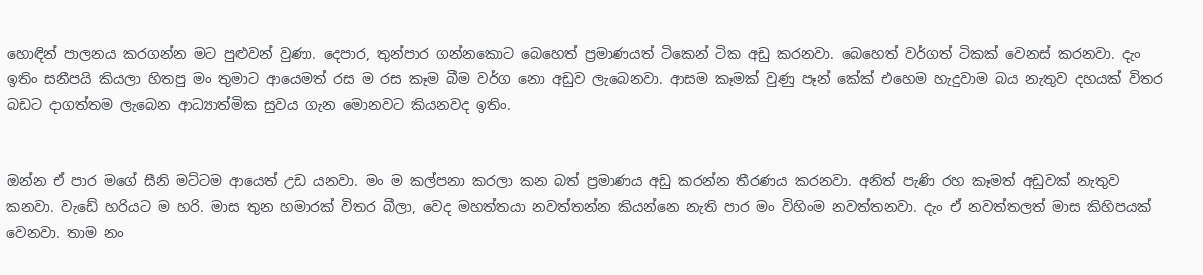හොඳින් පාලනය කරගන්න මට පුළුවන් වුණා. දෙපාර, තුන්පාර ගන්නකොට බෙහෙත් ප්‍රමාණයත් ටිකෙන් ටික අඩු කරනවා. බෙහෙත් වර්ගත් ටිකක් වෙනස් කරනවා. දැං ඉතිං සනීපයි කියලා හිතපු මං තුමාට ආයෙමත් රස ම රස කෑම බීම වර්ග නො අඩුව ලැබෙනවා. ආසම කෑමක් වුණු පෑන් කේක් එහෙම හැදුවාම බය නැතුව දහයක් විතර බඩට දාගත්තම ලැබෙන ආධ්‍යාත්මික සුවය ගැන මොනවට කියනවද ඉතිං.


ඔන්න ඒ පාර මගේ සීනි මට්ටම ආයෙත් උඩ යනවා. මං ම කල්පනා කරලා කන බත් ප්‍රමාණය අඩු කරන්න තීරණය කරනවා. අනිත් පැණි රහ කෑමත් අඩුවක් නැතුව කනවා. වැඩේ හරියට ම හරි. මාස තුන හමාරක් විතර බීලා, වෙද මහත්තයා නවත්තන්න කියන්නෙ නැති පාර මං විහිංම නවත්තනවා. දැං ඒ නවත්තලත් මාස කිහිපයක් වෙනවා. තාම නං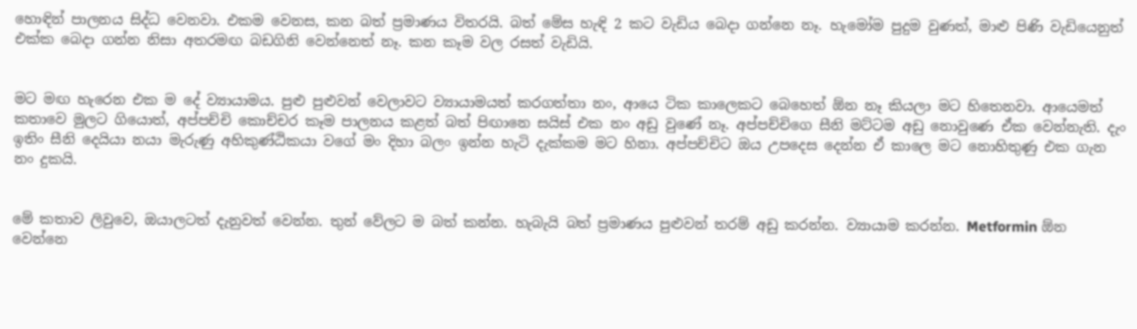හොඳින් පාලනය සිද්ධ වෙනවා. එකම වෙනස, කන බත් ප්‍රමාණය විතරයි. බත් මේස හැඳි 2 කට වැඩිය බෙදා ගන්නෙ නෑ. හැමෝම පුදුම වුණත්, මාළු පිණි වැඩියෙනුත් එක්ක බෙදා ගන්න නිසා අතරමඟ බඩගිනි වෙන්නෙත් නෑ. කන කෑම වල රසත් වැඩියි.


මට මඟ හැරෙන එක ම දේ ව්‍යායාමය. පුළු පුළුවන් වෙලාවට ව්‍යායාමයත් කරගත්තා නං, ආයෙ ටික කාලෙකට බෙහෙත් ඕන නෑ කියලා මට හිතෙනවා. ආයෙමත් කතාවෙ මුලට ගියොත්, අප්පච්චි කොච්චර කෑම පාලනය කළත් බත් පිඟානෙ සයිස් එක නං අඩු වුණේ නෑ. අප්පච්චිගෙ සීනි මට්ටම අඩු නොවුණෙ ඒක වෙන්නැති. දැං ඉතිං සීනි දෙයියා නයා මැරුණු අහිකුණ්ඨිකයා වගේ මං දිහා බලං ඉන්න හැටි දැක්කම මට හිනා. අප්පච්චිට ඔය උපදෙස දෙන්න ඒ කාලෙ මට නොහිතුණු එක ගැන නං දුකයි.


මේ කතාව ලිවුවෙ, ඔයාලටත් දැනුවත් වෙන්න. තුන් වේලට ම බත් කන්න. හැබැයි බත් ප්‍රමාණය පුළුවන් තරම් අඩු කරන්න. ව්‍යායාම කරන්න. Metformin ඕන වෙන්නෙ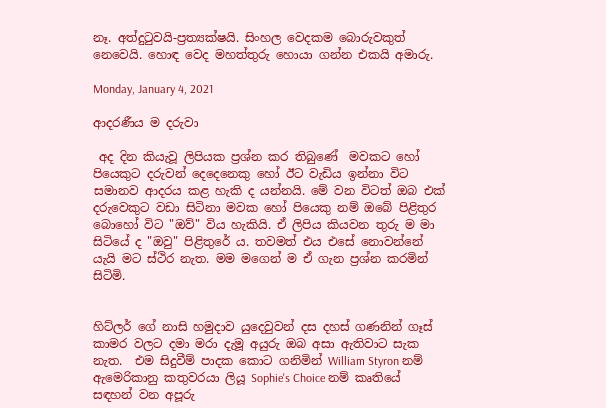නෑ. අත්දුටුවයි-ප්‍රත්‍යක්ෂයි. සිංහල වෙදකම බොරුවකුත් නෙවෙයි. හොඳ වෙද මහත්තුරු හොයා ගන්න එකයි අමාරු.

Monday, January 4, 2021

ආදරණීය ම දරුවා

 අද දින කියැවූ ලිපියක ප්‍රශ්න කර තිබුණේ  මවකට හෝ පියෙකුට දරුවන් දෙදෙනෙකු හෝ ඊට වැඩිය ඉන්නා විට සමානව ආදරය කළ හැකි ද යන්නයි. මේ වන විටත් ඔබ එක් දරුවෙකුට වඩා සිටිනා මවක හෝ පියෙකු නම් ඔබේ පිළිතුර බොහෝ විට "ඔව්" විය හැකියි. ඒ ලිපිය කියවන තුරු ම මා සිටියේ ද "ඔවු" පිළිතුරේ ය. තවමත් එය එසේ නොවන්නේ යැයි මට ස්ථිර නැත. මම මගෙන් ම ඒ ගැන ප්‍රශ්න කරමින් සිටිමි.


හිට්ලර් ගේ නාසි හමුදාව යුදෙවුවන් දස දහස් ගණනින් ගෑස් කාමර වලට දමා මරා දැමූ අයුරු ඔබ අසා ඇතිවාට සැක නැත.  එම සිදුවීම් පාදක කොට ගනිමින් William Styron නම් ඇමෙරිකානු කතුවරයා ලියූ Sophie's Choice නම් කෘතියේ සඳහන් වන අපූරු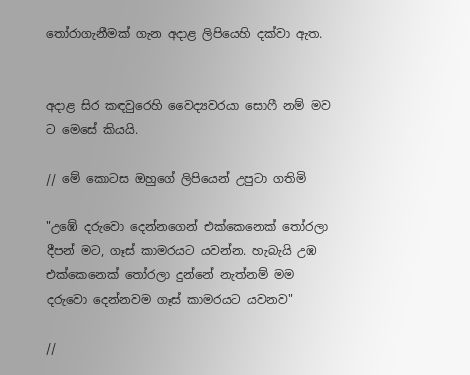තෝරාගැනීමක් ගැන අදාළ ලිපියෙහි දක්වා ඇත.


අදාළ සිර කඳවුරෙහි වෛද්‍යවරයා සොෆී නම් මව ට මෙසේ කියයි.

// මේ කොටස ඔහුගේ ලිපියෙන් උපුටා ගතිමි

"උඹේ දරුවො දෙන්නගෙන් එක්කෙනෙක් තෝරලා දීපන් මට, ගෑස් කාමරයට යවන්න. හැබැයි උඹ එක්කෙනෙක් තෝරලා දුන්නේ නැත්නම් මම දරුවො දෙන්නවම ගෑස් කාමරයට යවනව"

//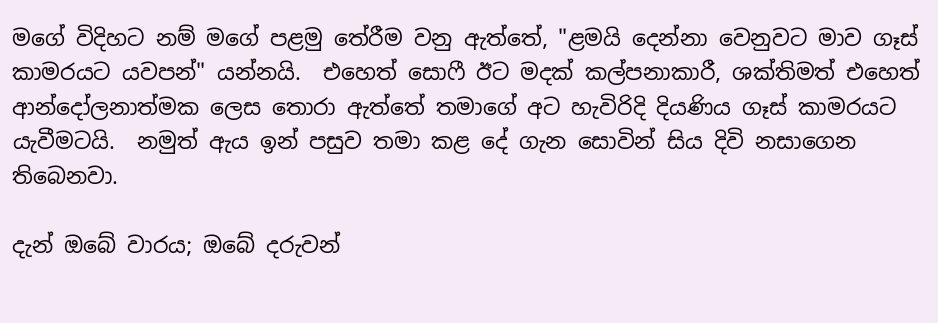මගේ විදිහට නම් මගේ පළමු තේරීම වනු ඇත්තේ, "ළමයි දෙන්නා වෙනුවට මාව ගෑස් කාමරයට යවපන්" යන්නයි.  එහෙත් සොෆී ඊට මදක් කල්පනාකාරී, ශක්තිමත් එහෙත් ආන්දෝලනාත්මක ලෙස තොරා ඇත්තේ තමාගේ අට හැවිරිදි දියණිය ගෑස් කාමරයට යැවීමටයි.  නමුත් ඇය ඉන් පසුව තමා කළ දේ ගැන සොවින් සිය දිවි නසාගෙන තිබෙනවා.

දැන් ඔබේ වාරය; ඔබේ දරුවන්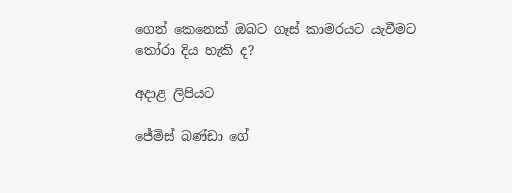ගෙන් කෙනෙක් ඔබට ගෑස් කාමරයට යැවීමට තෝරා දිය හැකි ද?

අදාළ ලිපියට

ජේමිස් බණ්ඩා ගේ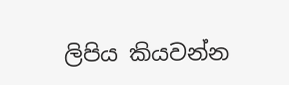ලිපිය කියවන්න